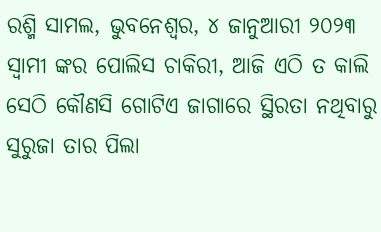ରଶ୍ମି ସାମଲ, ଭୁବନେଶ୍ଵର, ୪ ଜାନୁଆରୀ ୨୦୨୩
ସ୍ୱାମୀ ଙ୍କର ପୋଲିସ ଚାକିରୀ, ଆଜି ଏଠି ତ କାଲି ସେଠି କୌଣସି ଗୋଟିଏ ଜାଗାରେ ସ୍ଥିରତା ନଥିବାରୁ ସୁରୁଜା ତାର ପିଲା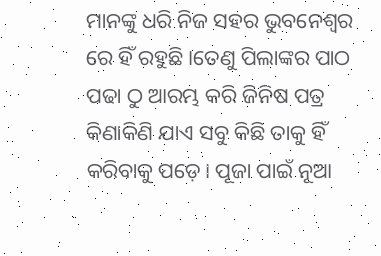ମାନଙ୍କୁ ଧରି ନିଜ ସହର ଭୁବନେଶ୍ୱର ରେ ହିଁ ରହୁଛି।ତେଣୁ ପିଲାଙ୍କର ପାଠ ପଢା ଠୁ ଆରମ୍ଭ କରି ଜିନିଷ ପତ୍ର କିଣାକିଣି ଯାଏ ସବୁ କିଛି ତାକୁ ହିଁ କରିବାକୁ ପଡ଼େ। ପୂଜା ପାଇଁ ନୂଆ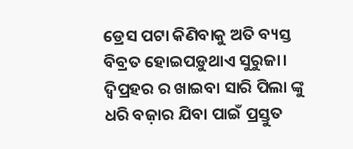ଡ୍ରେସ ପଟା କିଣିବାକୁ ଅତି ବ୍ୟସ୍ତ ବିବ୍ରତ ହୋଇପଡ଼ୁଥାଏ ସୁରୁଜା। ଦ୍ୱିପ୍ରହର ର ଖାଇବା ସାରି ପିଲା ଙ୍କୁ ଧରି ବଜ଼ାର ଯିବା ପାଇଁ ପ୍ରସ୍ତୁତ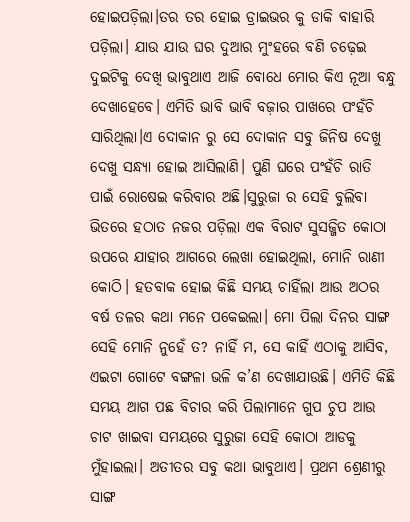ହୋଇପଡ଼ିଲା।ତର ତର ହୋଇ ଡ୍ରାଇଭର କୁ ଡାକି ବାହାରି ପଡ଼ିଲା। ଯାଉ ଯାଉ ଘର ଦୁଆର ମୁଂହରେ ବଣି ଚଢ଼େଇ ଦୁଇଟିକୁ ଦେଖି ଭାବୁଥାଏ ଆଜି ବୋଧେ ମୋର କିଏ ନୂଆ ବନ୍ଧୁ ଦେଖାହେବେ। ଏମିତି ଭାବି ଭାବି ବଜ଼ାର ପାଖରେ ପଂହଁଚି ସାରିଥିଲା।ଏ ଦୋକାନ ରୁ ସେ ଦୋକାନ ସବୁ ଜିନିଷ ଦେଖୁ ଦେଖୁ ସନ୍ଧ୍ୟା ହୋଇ ଆସିଲାଣି। ପୁଣି ଘରେ ପଂହଁଚି ରାତି ପାଇଁ ରୋଷେଇ କରିବାର ଅଛି।ସୁରୁଜା ର ସେହି ବୁଲିବା ଭିତରେ ହଠାତ ନଜର ପଡ଼ିଲା ଏକ ବିରାଟ ସୁସଜ୍ଜିତ କୋଠା ଉପରେ ଯାହାର ଆଗରେ ଲେଖା ହୋଇଥିଲା, ମୋନି ରାଣୀ କୋଠି। ହତବାକ ହୋଇ କିଛି ସମୟ ଚାହିଁଲା ଆଉ ଅଠର ବର୍ଷ ତଳର କଥା ମନେ ପକେଇଲା। ମୋ ପିଲା ଦିନର ସାଙ୍ଗ ସେହି ମୋନି ନୁହେଁ ତ? ନାହିଁ ମ, ସେ କାହିଁ ଏଠାକୁ ଆସିବ, ଏଇଟା ଗୋଟେ ବଙ୍ଗଳା ଭଳି କ’ଣ ଦେଖାଯାଉଛି। ଏମିତି କିଛି ସମୟ ଆଗ ପଛ ବିଚାର କରି ପିଲାମାନେ ଗୁପ ଚୁପ ଆଉ ଚାଟ ଖାଇବା ସମୟରେ ସୁରୁଜା ସେହି କୋଠା ଆଡକୁ ମୁଁହାଇଲା। ଅତୀତର ସବୁ କଥା ଭାବୁଥାଏ। ପ୍ରଥମ ଶ୍ରେଣୀରୁ ସାଙ୍ଗ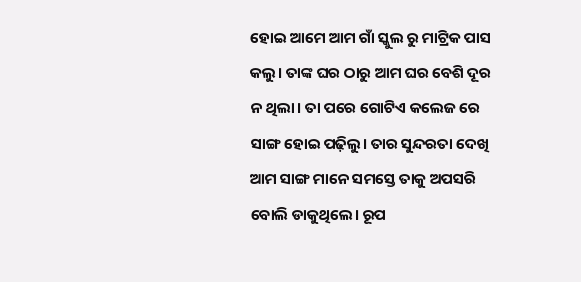ହୋଇ ଆମେ ଆମ ଗାଁ ସ୍କୁଲ ରୁ ମାଟ୍ରିକ ପାସ କଲୁ। ତାଙ୍କ ଘର ଠାରୁ ଆମ ଘର ବେଶି ଦୂର ନ ଥିଲା। ତା ପରେ ଗୋଟିଏ କଲେଜ ରେ ସାଙ୍ଗ ହୋଇ ପଢ଼ିଲୁ। ତାର ସୁନ୍ଦରତା ଦେଖି ଆମ ସାଙ୍ଗ ମାନେ ସମସ୍ତେ ତାକୁ ଅପସରି ବୋଲି ଡାକୁଥିଲେ। ରୂପ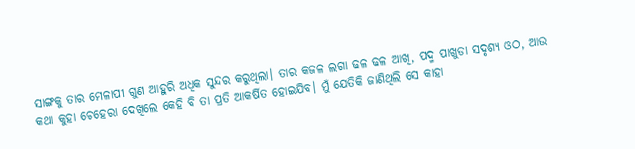ସାଙ୍ଗକୁ ତାର ମେଳାପୀ ଗୁଣ ଆହୁରି ଅଧିକ ସୁନ୍ଦର କରୁଥିଲା। ତାର କଜଳ ଲଗା ଢଳ ଢଳ ଆଖି, ପଦ୍ମ ପାଖୁଡା ସଦୃଶ୍ୟ ଓଠ, ଆଉ କଥା କୁହା ଚେହେରା ଦେଖିଲେ କେହି ବି ତା ପ୍ରତି ଆକର୍ଷିତ ହୋଇଯିବ। ମୁଁ ଯେତିକି ଜାଣିଥିଲି ସେ କାହା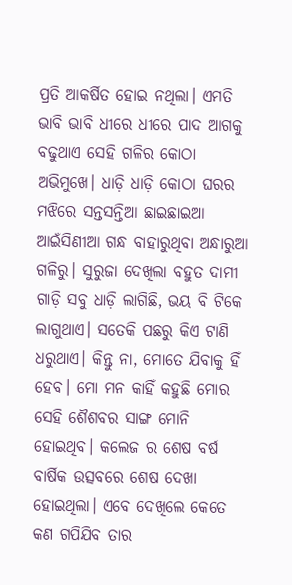ପ୍ରତି ଆକର୍ଷିତ ହୋଇ ନଥିଲା। ଏମତି ଭାବି ଭାବି ଧୀରେ ଧୀରେ ପାଦ ଆଗକୁ ବଢୁଥାଏ ସେହି ଗଳିର କୋଠା ଅଭିମୁଖେ। ଧାଡ଼ି ଧାଡ଼ି କୋଠା ଘରର ମଝିରେ ସନ୍ତସନ୍ତିଆ ଛାଇଛାଇଆ ଆଇଁସିଣୀଆ ଗନ୍ଧ ବାହାରୁଥିବା ଅନ୍ଧାରୁଆ ଗଳିରୁ। ସୁରୁଜା ଦେଖିଲା ବହୁତ ଦାମୀ ଗାଡ଼ି ସବୁ ଧାଡ଼ି ଲାଗିଛି, ଭୟ ବି ଟିକେ ଲାଗୁଥାଏ। ସତେକି ପଛରୁ କିଏ ଟାଣି ଧରୁଥାଏ। କିନ୍ତୁ ନା, ମୋତେ ଯିବାକୁ ହିଁ ହେବ। ମୋ ମନ କାହିଁ କହୁଛି ମୋର ସେହି ଶୈଶବର ସାଙ୍ଗ ମୋନି ହୋଇଥିବ। କଲେଜ ର ଶେଷ ବର୍ଷ ବାର୍ଷିକ ଉତ୍ସବରେ ଶେଷ ଦେଖା ହୋଇଥିଲା। ଏବେ ଦେଖିଲେ କେତେ କଣ ଗପିଯିବ ତାର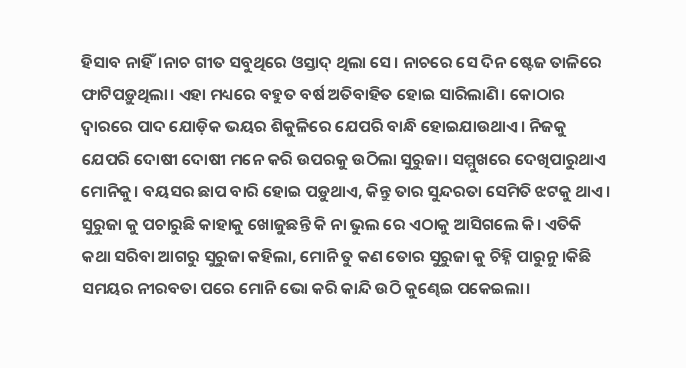ହିସାବ ନାହିଁ।ନାଚ ଗୀତ ସବୁଥିରେ ଓସ୍ତାଦ୍ ଥିଲା ସେ। ନାଚରେ ସେ ଦିନ ଷ୍ଟେଜ ତାଳିରେ ଫାଟିପଡ଼ୁଥିଲା। ଏହା ମଧ୍ୟରେ ବହୁତ ବର୍ଷ ଅତିବାହିତ ହୋଇ ସାରିଲାଣି। କୋଠାର ଦ୍ୱାରରେ ପାଦ ଯୋଡ଼ିକ ଭୟର ଶିକୁଳିରେ ଯେପରି ବାନ୍ଧି ହୋଇଯାଉଥାଏ। ନିଜକୁ ଯେପରି ଦୋଷୀ ଦୋଷୀ ମନେ କରି ଉପରକୁ ଉଠିଲା ସୁରୁଜା। ସମ୍ମୁଖରେ ଦେଖିପାରୁଥାଏ ମୋନିକୁ। ବୟସର ଛାପ ବାରି ହୋଇ ପଡ଼ୁଥାଏ, କିନ୍ତୁ ତାର ସୁନ୍ଦରତା ସେମିତି ଝଟକୁ ଥାଏ। ସୁରୁଜା କୁ ପଚାରୁଛି କାହାକୁ ଖୋଜୁଛନ୍ତି କି ନା ଭୁଲ ରେ ଏଠାକୁ ଆସିଗଲେ କି। ଏତିକି କଥା ସରିବା ଆଗରୁ ସୁରୁଜା କହିଲା, ମୋନି ତୁ କଣ ତୋର ସୁରୁଜା କୁ ଚିହ୍ନି ପାରୁନୁ ।କିଛି ସମୟର ନୀରବତା ପରେ ମୋନି ଭୋ କରି କାନ୍ଦି ଉଠି କୁଣ୍ଢେଇ ପକେଇଲା।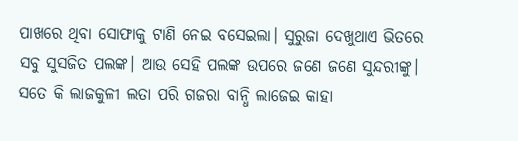ପାଖରେ ଥିବା ସୋଫାକୁ ଟାଣି ନେଇ ବସେଇଲା। ସୁରୁଜା ଦେଖୁଥାଏ ଭିତରେ ସବୁ ସୁସଜିତ ପଲଙ୍କ। ଆଉ ସେହି ପଲଙ୍କ ଉପରେ ଜଣେ ଜଣେ ସୁନ୍ଦରୀଙ୍କୁ। ସତେ କି ଲାଜକୁଳୀ ଲତା ପରି ଗଜରା ବାନ୍ଧି ଲାଜେଇ କାହା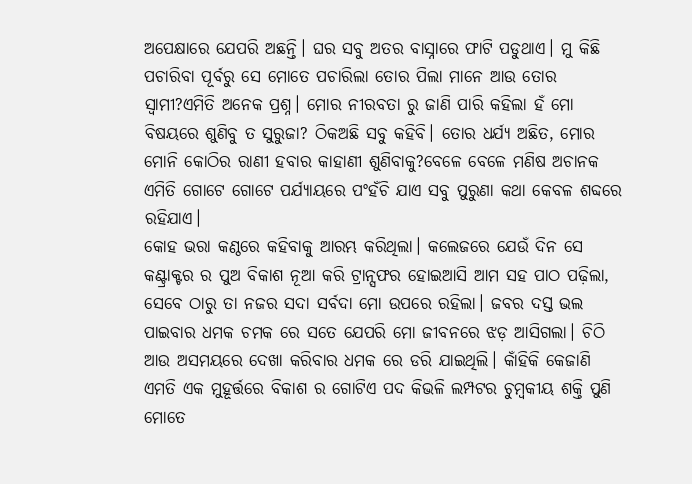ଅପେକ୍ଷାରେ ଯେପରି ଅଛନ୍ତି। ଘର ସବୁ ଅତର ବାସ୍ନାରେ ଫାଟି ପଡୁଥାଏ। ମୁ କିଛି ପଚାରିବା ପୂର୍ବରୁ ସେ ମୋତେ ପଚାରିଲା ତୋର ପିଲା ମାନେ ଆଉ ତୋର ସ୍ୱାମୀ?ଏମିତି ଅନେକ ପ୍ରଶ୍ନ। ମୋର ନୀରବତା ରୁ ଜାଣି ପାରି କହିଲା ହଁ ମୋ ବିଷୟରେ ଶୁଣିବୁ ତ ସୁରୁଜା? ଠିକଅଛି ସବୁ କହିବି। ତୋର ଧର୍ଯ୍ୟ ଅଛିତ, ମୋର ମୋନି କୋଠିର ରାଣୀ ହବାର କାହାଣୀ ଶୁଣିବାକୁ?ବେଳେ ବେଳେ ମଣିଷ ଅଚାନକ ଏମିତି ଗୋଟେ ଗୋଟେ ପର୍ଯ୍ୟାୟରେ ପଂହଁଚି ଯାଏ ସବୁ ପୁରୁଣା କଥା କେବଳ ଶବ୍ଦରେ ରହିଯାଏ।
କୋହ ଭରା କଣ୍ଠରେ କହିବାକୁ ଆରମ୍ଭ କରିଥିଲା। କଲେଜରେ ଯେଉଁ ଦିନ ସେ କଣ୍ଟ୍ରାକ୍ଟର ର ପୁଅ ବିକାଶ ନୂଆ କରି ଟ୍ରାନ୍ସଫର ହୋଇଆସି ଆମ ସହ ପାଠ ପଢ଼ିଲା, ସେବେ ଠାରୁ ତା ନଜର ସଦା ସର୍ବଦା ମୋ ଉପରେ ରହିଲା। ଜବର ଦସ୍ତ ଭଲ ପାଇବାର ଧମକ ଚମକ ରେ ସତେ ଯେପରି ମୋ ଜୀବନରେ ଝଡ଼ ଆସିଗଲା। ଚିଠି ଆଉ ଅସମୟରେ ଦେଖା କରିବାର ଧମକ ରେ ଡରି ଯାଇଥିଲି। କାଁହିକି କେଜାଣି ଏମତି ଏକ ମୁହୂର୍ତ୍ତରେ ବିକାଶ ର ଗୋଟିଏ ପଦ କିଭଳି ଲମ୍ପଟର ଚୁମ୍ବକୀୟ ଶକ୍ତି ପୁଣି ମୋତେ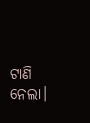ଟାଣି ନେଲା।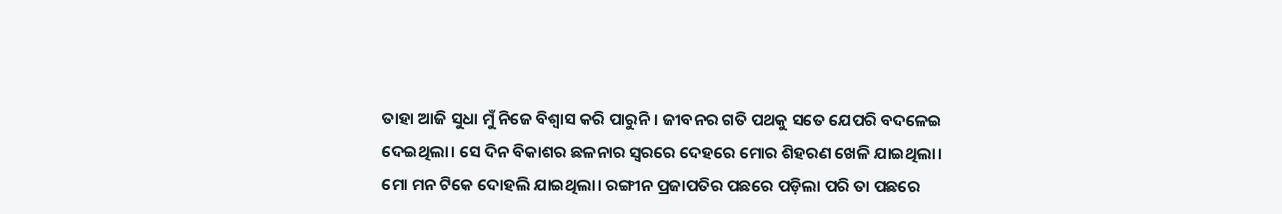ତାହା ଆଜି ସୁଧା ମୁଁ ନିଜେ ବିଶ୍ୱାସ କରି ପାରୁନି। ଜୀବନର ଗତି ପଥକୁ ସତେ ଯେପରି ବଦଳେଇ ଦେଇଥିଲା। ସେ ଦିନ ବିକାଶର ଛଳନାର ସ୍ୱରରେ ଦେହରେ ମୋର ଶିହରଣ ଖେଳି ଯାଇଥିଲା। ମୋ ମନ ଟିକେ ଦୋହଲି ଯାଇଥିଲା। ରଙ୍ଗୀନ ପ୍ରଜାପତିର ପଛରେ ପଡ଼ିଲା ପରି ତା ପଛରେ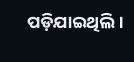ପଡ଼ିଯାଇଥିଲି।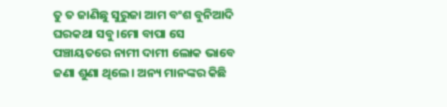ତୁ ତ ଜାଣିଛୁ ସୁରୁଜା ଆମ ବଂଶ ବୁନିଆଦି ଘରକଥା ସବୁ।ମୋ ବାପା ସେ ପଞ୍ଚାୟତରେ ନାମୀ ଦାମୀ ଲୋକ ଭାବେ ଜଣା ଶୁଣା ଥିଲେ। ଅନ୍ୟ ମାନଙ୍କର କିଛି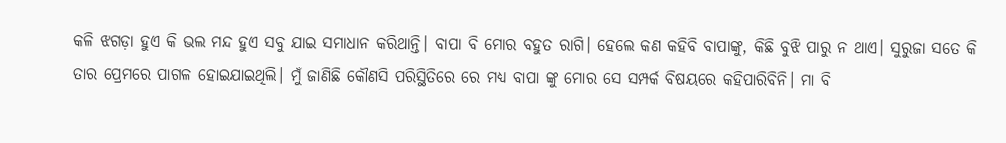କଳି ଝଗଡ଼ା ହୁଏ କି ଭଲ ମନ୍ଦ ହୁଏ ସବୁ ଯାଇ ସମାଧାନ କରିଥାନ୍ତି। ବାପା ବି ମୋର ବହୁତ ରାଗି। ହେଲେ କଣ କହିବି ବାପାଙ୍କୁ, କିଛି ବୁଝି ପାରୁ ନ ଥାଏ। ସୁରୁଜା ସତେ କି ତାର ପ୍ରେମରେ ପାଗଳ ହୋଇଯାଇଥିଲି। ମୁଁ ଜାଣିଛି କୌଣସି ପରିସ୍ଥିତିରେ ରେ ମଧ୍ୟ ବାପା ଙ୍କୁ ମୋର ସେ ସମ୍ପର୍କ ବିଷୟରେ କହିପାରିବିନି। ମା ବି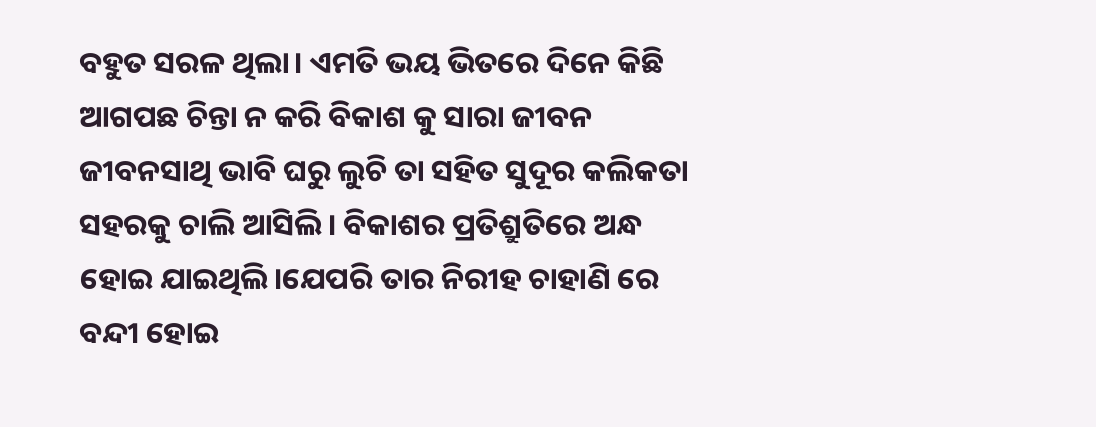ବହୁତ ସରଳ ଥିଲା। ଏମତି ଭୟ ଭିତରେ ଦିନେ କିଛି ଆଗପଛ ଚିନ୍ତା ନ କରି ବିକାଶ କୁ ସାରା ଜୀବନ ଜୀବନସାଥି ଭାବି ଘରୁ ଲୁଚି ତା ସହିତ ସୁଦୂର କଲିକତା ସହରକୁ ଚାଲି ଆସିଲି। ବିକାଶର ପ୍ରତିଶ୍ରୁତିରେ ଅନ୍ଧ ହୋଇ ଯାଇଥିଲି।ଯେପରି ତାର ନିରୀହ ଚାହାଣି ରେ ବନ୍ଦୀ ହୋଇ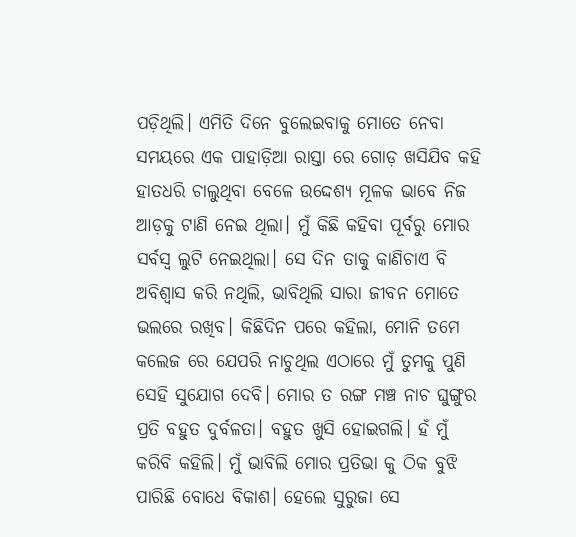ପଡ଼ିଥିଲି। ଏମିତି ଦିନେ ବୁଲେଇବାକୁ ମୋତେ ନେବା ସମୟରେ ଏକ ପାହାଡ଼ିଆ ରାସ୍ତା ରେ ଗୋଡ଼ ଖସିଯିବ କହି ହାତଧରି ଚାଲୁଥିବା ବେଳେ ଉଦ୍ଦେଶ୍ୟ ମୂଳକ ଭାବେ ନିଜ ଆଡ଼କୁ ଟାଣି ନେଇ ଥିଲା। ମୁଁ କିଛି କହିବା ପୂର୍ବରୁ ମୋର ସର୍ବସ୍ବ ଲୁଟି ନେଇଥିଲା। ସେ ଦିନ ତାକୁ କାଣିଚାଏ ବି ଅବିଶ୍ୱାସ କରି ନଥିଲି, ଭାବିଥିଲି ସାରା ଜୀବନ ମୋତେ ଭଲରେ ରଖିବ। କିଛିଦିନ ପରେ କହିଲା, ମୋନି ତମେ କଲେଜ ରେ ଯେପରି ନାଚୁଥିଲ ଏଠାରେ ମୁଁ ତୁମକୁ ପୁଣି ସେହି ସୁଯୋଗ ଦେବି। ମୋର ତ ରଙ୍ଗ ମଞ୍ଚ ନାଚ ଘୁଙ୍ଗୁର ପ୍ରତି ବହୁତ ଦୁର୍ବଳତା। ବହୁତ ଖୁସି ହୋଇଗଲି। ହଁ ମୁଁ କରିବି କହିଲି। ମୁଁ ଭାବିଲି ମୋର ପ୍ରତିଭା କୁ ଠିକ ବୁଝି ପାରିଛି ବୋଧେ ବିକାଶ। ହେଲେ ସୁରୁଜା ସେ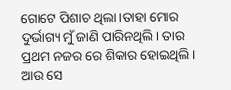ଗୋଟେ ପିଶାଚ ଥିଲା।ତାହା ମୋର ଦୁର୍ଭାଗ୍ୟ ମୁଁ ଜାଣି ପାରିନଥିଲି। ତାର ପ୍ରଥମ ନଜର ରେ ଶିକାର ହୋଇଥିଲି। ଆଉ ସେ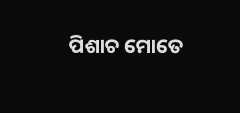ପିଶାଚ ମୋତେ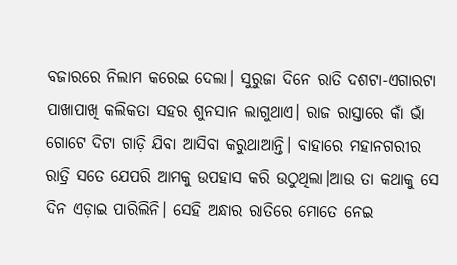ବଜାରରେ ନିଲାମ କରେଇ ଦେଲା। ସୁରୁଜା ଦିନେ ରାତି ଦଶଟା-ଏଗାରଟା ପାଖାପାଖି କଲିକତା ସହର ଶୁନସାନ ଲାଗୁଥାଏ। ରାଜ ରାସ୍ତାରେ କାଁ ଭାଁ ଗୋଟେ ଦିଟା ଗାଡ଼ି ଯିବା ଆସିବା କରୁଥାଆନ୍ତି। ବାହାରେ ମହାନଗରୀର ରାତ୍ରି ସତେ ଯେପରି ଆମକୁ ଉପହାସ କରି ଉଠୁଥିଲା।ଆଉ ତା କଥାକୁ ସେ ଦିନ ଏଡ଼ାଇ ପାରିଲିନି। ସେହି ଅନ୍ଧାର ରାତିରେ ମୋତେ ନେଇ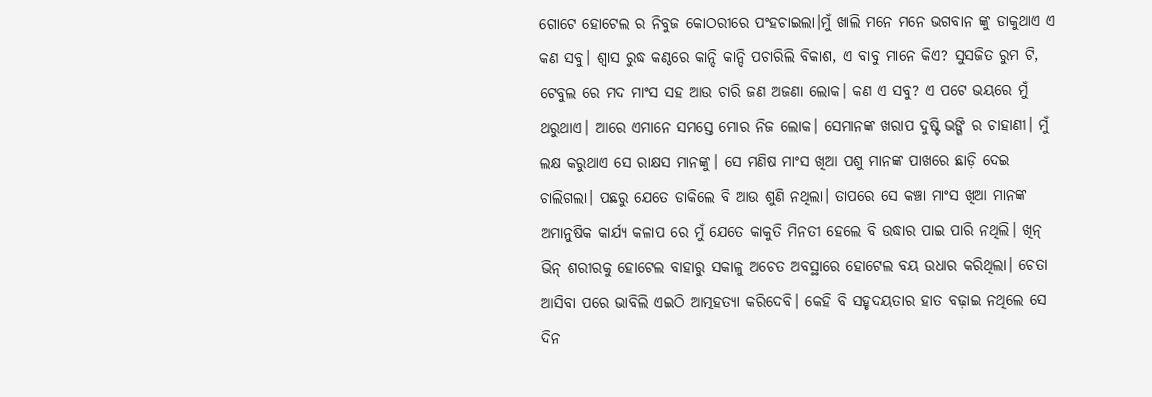ଗୋଟେ ହୋଟେଲ ର ନିବୁଜ କୋଠରୀରେ ପଂହଚାଇଲା।ମୁଁ ଖାଲି ମନେ ମନେ ଭଗବାନ ଙ୍କୁ ଡାକୁଥାଏ ଏ କଣ ସବୁ। ଶ୍ୱାସ ରୁଦ୍ଧ କଣ୍ଠରେ କାନ୍ଦି କାନ୍ଦି ପଚାରିଲି ବିକାଶ, ଏ ବାବୁ ମାନେ କିଏ? ସୁସଜିତ ରୁମ ଟି, ଟେବୁଲ ରେ ମଦ ମାଂସ ସହ ଆଉ ଚାରି ଜଣ ଅଜଣା ଲୋକ। କଣ ଏ ସବୁ? ଏ ପଟେ ଭୟରେ ମୁଁ ଥରୁଥାଏ। ଆରେ ଏମାନେ ସମସ୍ତେ ମୋର ନିଜ ଲୋକ। ସେମାନଙ୍କ ଖରାପ ଦୁଷ୍ଟି ଭଙ୍ଗି ର ଚାହାଣୀ। ମୁଁ ଲକ୍ଷ କରୁଥାଏ ସେ ରାକ୍ଷସ ମାନଙ୍କୁ। ସେ ମଣିଷ ମାଂସ ଖିଆ ପଶୁ ମାନଙ୍କ ପାଖରେ ଛାଡ଼ି ଦେଇ ଚାଲିଗଲା। ପଛରୁ ଯେତେ ଡାକିଲେ ବି ଆଉ ଶୁଣି ନଥିଲା। ତାପରେ ସେ କଞ୍ଚା ମାଂସ ଖିଆ ମାନଙ୍କ ଅମାନୁଷିକ କାର୍ଯ୍ୟ କଳାପ ରେ ମୁଁ ଯେତେ କାକୁତି ମିନତୀ ହେଲେ ବି ଉଦ୍ଧାର ପାଇ ପାରି ନଥିଲି। ଖିନ୍ ଭିନ୍ ଶରୀରକୁ ହୋଟେଲ ବାହାରୁ ସକାଳୁ ଅଚେତ ଅବସ୍ଥାରେ ହୋଟେଲ ବୟ ଉଧାର କରିଥିଲା। ଚେତା ଆସିବା ପରେ ଭାବିଲି ଏଇଠି ଆତ୍ମହତ୍ୟା କରିଦେବି। କେହି ବି ସହୃଦୟତାର ହାତ ବଢ଼ାଇ ନଥିଲେ ସେ ଦିନ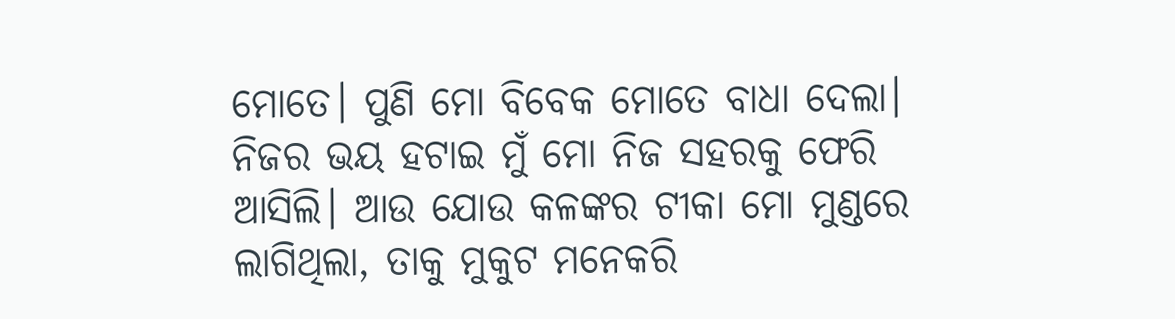ମୋତେ। ପୁଣି ମୋ ବିବେକ ମୋତେ ବାଧା ଦେଲା। ନିଜର ଭୟ ହଟାଇ ମୁଁ ମୋ ନିଜ ସହରକୁ ଫେରି ଆସିଲି। ଆଉ ଯୋଉ କଳଙ୍କର ଟୀକା ମୋ ମୁଣ୍ଡରେ ଲାଗିଥିଲା, ତାକୁ ମୁକୁଟ ମନେକରି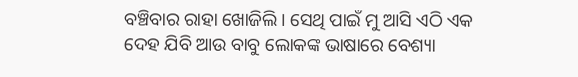ବଞ୍ଚିବାର ରାହା ଖୋଜିଲି। ସେଥି ପାଇଁ ମୁ ଆସି ଏଠି ଏକ ଦେହ ଯିବି ଆଉ ବାବୁ ଲୋକଙ୍କ ଭାଷାରେ ବେଶ୍ୟା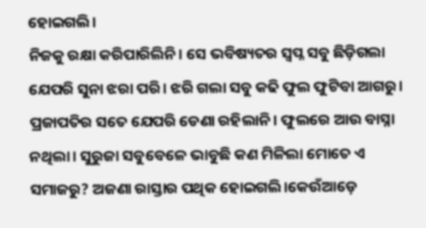ହୋଇଗଲି।
ନିଜକୁ ରକ୍ଷା କରିପାରିଲିନି। ସେ ଭବିଷ୍ୟତର ସ୍ବପ୍ନ ସବୁ ଛିଡ଼ିଗଲା ଯେପରି ସୁନା ଝରା ପରି। ଝରି ଗଲା ସବୁ କଢି ଫୁଲ ଫୁଟିବା ଆଗରୁ। ପ୍ରଜାପତିର ସତେ ଯେପରି ଡେଣା ରହିଲାନି। ଫୁଲରେ ଆଉ ବାସ୍ନା ନଥିଲା। ସୁରୁଜା ସବୁବେଳେ ଭାବୁଛି କଣ ମିଳିଲା ମୋତେ ଏ ସମାଜରୁ? ଅଜଣା ରାସ୍ତାର ପଥିକ ହୋଇଗଲି।କେଉଁଆଡ଼େ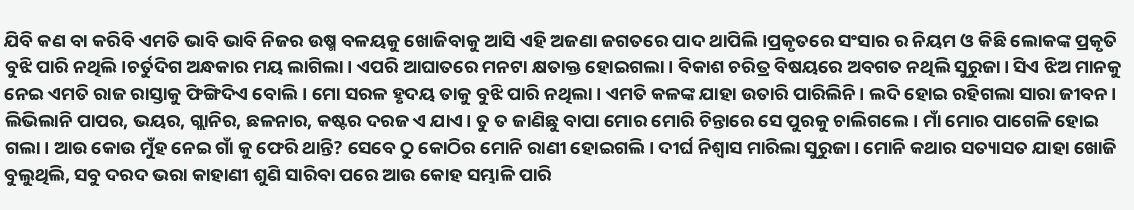ଯିବି କଣ ବା କରିବି ଏମତି ଭାବି ଭାବି ନିଜର ଉଷ୍ମ ବଳୟକୁ ଖୋଜିବାକୁ ଆସି ଏହି ଅଜଣା ଜଗତରେ ପାଦ ଥାପିଲି।ପ୍ରକୃତରେ ସଂସାର ର ନିୟମ ଓ କିଛି ଲୋକଙ୍କ ପ୍ରକୃତି ବୁଝି ପାରି ନଥିଲି।ଚର୍ତୁଦିଗ ଅନ୍ଧକାର ମୟ ଲାଗିଲା। ଏପରି ଆଘାତରେ ମନଟା କ୍ଷତାକ୍ତ ହୋଇଗଲା। ବିକାଶ ଚରିତ୍ର ବିଷୟରେ ଅବଗତ ନଥିଲି ସୁରୁଜା। ସିଏ ଝିଅ ମାନକୁ ନେଇ ଏମତି ରାଜ ରାସ୍ତାକୁ ଫିଙ୍ଗିଦିଏ ବୋଲି। ମୋ ସରଳ ହୃଦୟ ତାକୁ ବୁଝି ପାରି ନଥିଲା। ଏମତି କଳଙ୍କ ଯାହା ଉତାରି ପାରିଲିନି। ଲଦି ହୋଇ ରହିଗଲା ସାରା ଜୀବନ। ଲିଭିଲାନି ପାପର, ଭୟର, ଗ୍ଲାନିର, ଛଳନାର, କଷ୍ଟର ଦରଜ ଏ ଯାଏ। ତୁ ତ ଜାଣିଛୁ ବାପା ମୋର ମୋରି ଚିନ୍ତାରେ ସେ ପୁରକୁ ଚାଲିଗଲେ। ମାଁ ମୋର ପାଗେଳି ହୋଇ ଗଲା। ଆଉ କୋଉ ମୁଁହ ନେଇ ଗାଁ କୁ ଫେରି ଥାନ୍ତି? ସେବେ ଠୁ କୋଠିର ମୋନି ରାଣୀ ହୋଇଗଲି। ଦୀର୍ଘ ନିଶ୍ଵାସ ମାରିଲା ସୁରୁଜା। ମୋନି କଥାର ସତ୍ୟାସତ ଯାହା ଖୋଜି ବୁଲୁଥିଲି, ସବୁ ଦରଦ ଭରା କାହାଣୀ ଶୁଣି ସାରିବା ପରେ ଆଉ କୋହ ସମ୍ଭାଳି ପାରି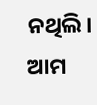ନଥିଲି। ଆମ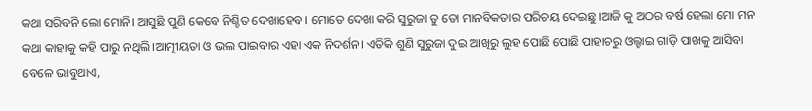କଥା ସରିବନି ଲୋ ମୋନି। ଆସୁଛି ପୁଣି କେବେ ନିଶ୍ଚିତ ଦେଖାହେବ। ମୋତେ ଦେଖା କରି ସୁରୁଜା ତୁ ତୋ ମାନବିକତାର ପରିଚୟ ଦେଇଛୁ।ଆଜି କୁ ଅଠର ବର୍ଷ ହେଲା ମୋ ମନ କଥା କାହାକୁ କହି ପାରୁ ନଥିଲି।ଆତ୍ମୀୟତା ଓ ଭଲ ପାଇବାର ଏହା ଏକ ନିଦର୍ଶନ। ଏତିକି ଶୁଣି ସୁରୁଜା ଦୁଇ ଆଖିରୁ ଲୁହ ପୋଛି ପୋଛି ପାହାଚରୁ ଓଲ୍ହାଇ ଗାଡ଼ି ପାଖକୁ ଆସିବା ବେଳେ ଭାବୁଥାଏ,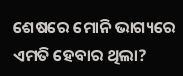ଶେଷରେ ମୋନି ଭାଗ୍ୟରେ ଏମତି ହେବାର ଥିଲା?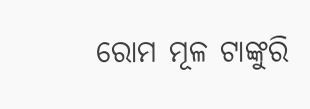ରୋମ ମୂଳ ଟାଙ୍କୁରି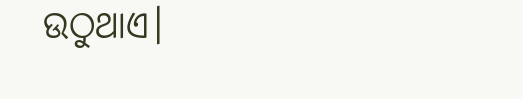ଉଠୁଥାଏ।